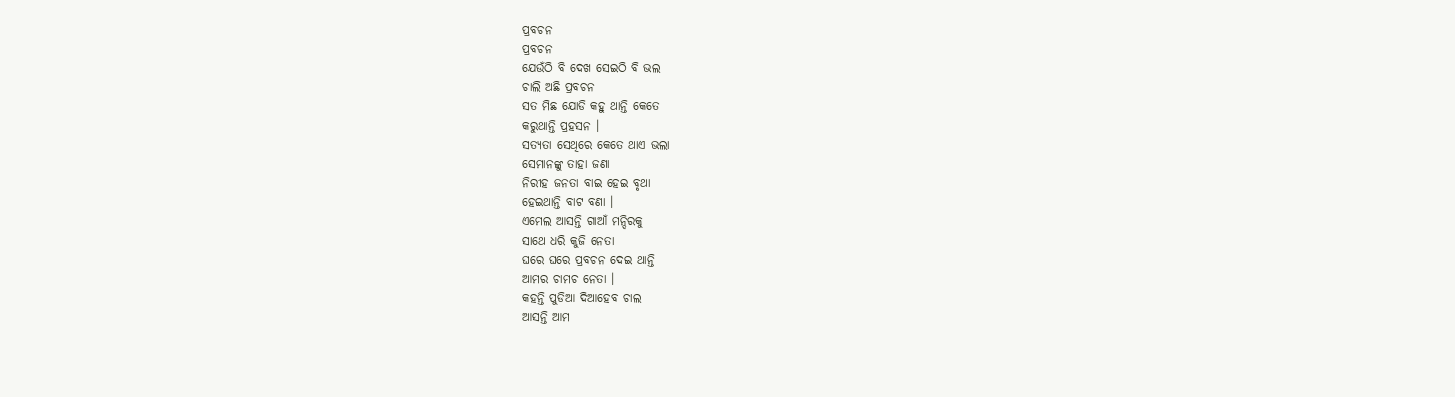ପ୍ରବଚନ
ପ୍ରବଚନ
ଯେଉଁଠି ବି ଦେଖ ସେଇଠି ବି ଭଲ
ଚାଲି ଅଛି ପ୍ରବଚନ
ସତ ମିଛ ଯୋଡି କହୁ ଥାନ୍ତି କେତେ
କରୁଥାନ୍ତି ପ୍ରହସନ ।
ସତ୍ୟତା ସେଥିରେ କେତେ ଥାଏ ଭଲା
ସେମାନଙ୍କୁ ତାହା ଜଣା
ନିରୀହ ଜନତା ବାଇ ହେଇ ବୃଥା
ହେଇଥାନ୍ତି ବାଟ ବଣା ।
ଏମେଲ ଆସନ୍ତି ଗାଆଁ ମନ୍ଦିରକୁ
ସାଥେ ଧରି କୁଜି ନେତା
ଘରେ ଘରେ ପ୍ରବଚନ ଦେଇ ଥାନ୍ତି
ଆମର ଚାମଚ ନେତା ।
କହନ୍ତି ପୁଡିଆ ଦିଆହେବ ଚାଲ
ଆସନ୍ତି ଆମ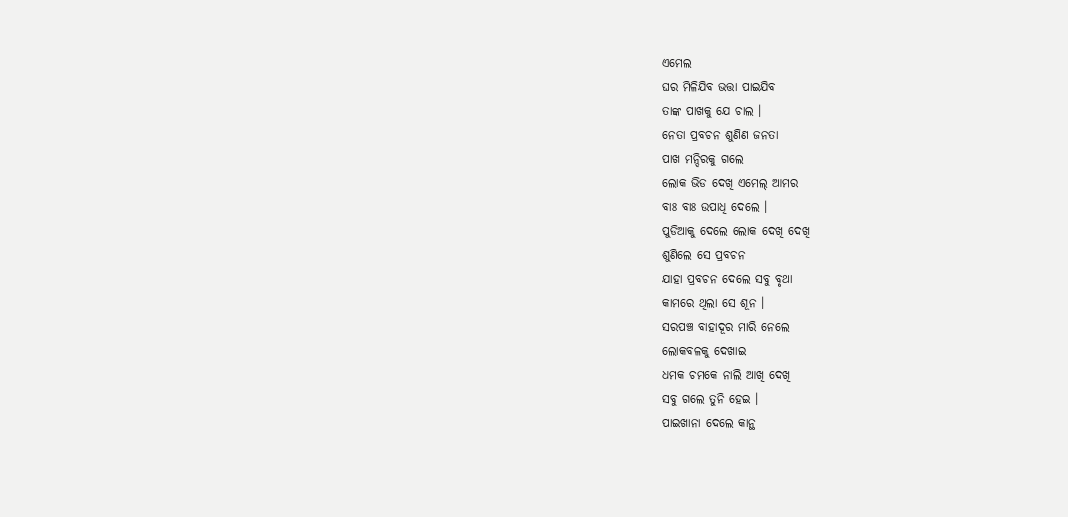ଏମେଲ
ଘର ମିଳିଯିବ ଭତ୍ତା ପାଇଯିବ
ତାଙ୍କ ପାଖକୁ ଯେ ଚାଲ ।
ନେତା ପ୍ରବଚନ ଶୁଣିଣ ଜନତା
ପାଖ ମନ୍ଦିରକୁ ଗଲେ
ଲୋକ ଭିଡ ଦେଖି ଏମେଲ୍ ଆମର
ବାଃ ବାଃ ଉପାଧି ଦେଲେ ।
ପୁଡିଆକୁ ଦେଲେ ଲୋକ ଦେଖି ଦେଖି
ଶୁଣିଲେ ସେ ପ୍ରବଚନ
ଯାହା ପ୍ରବଚନ ଦେଲେ ସବୁ ବୃଥା
କାମରେ ଥିଲା ସେ ଶୂନ ।
ସରପଞ୍ଚ ବାହାଦୂର ମାରି ନେଲେ
ଲୋକବଳକୁ ଦେଖାଇ
ଧମକ ଚମକେ ନାଲି ଆଖି ଦେଖି
ସବୁ ଗଲେ ତୁନି ହେଇ ।
ପାଇଖାନା ଦେଲେ କାନ୍ଥ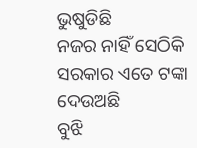ଭୁଷୁଡିଛି
ନଜର ନାହିଁ ସେଠିକି
ସରକାର ଏତେ ଟଙ୍କା ଦେଉଅଛି
ବୁଝି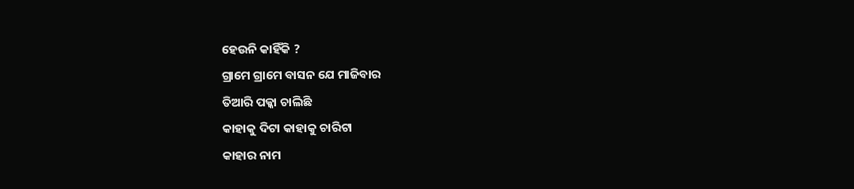ହେଉନି କାହିଁକି ?
ଗ୍ରାମେ ଗ୍ରାମେ ବାସନ ଯେ ମାଜିବାର
ତିଆରି ପକ୍କା ଚାଲିଛି
କାହାକୁ ଦିଟା କାହାକୁ ଚାରିଟା
କାହାର ନାମ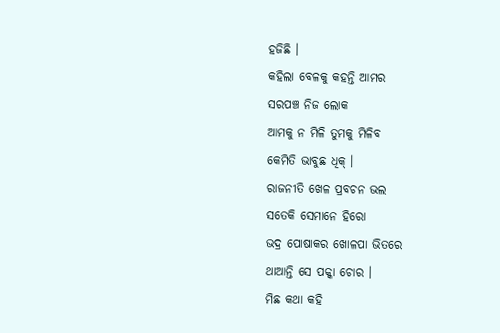ହଜିଛି ।
କହିଲା ବେଳକୁ କହନ୍ତି ଆମର
ସରପଞ୍ଚ ନିଜ ଲୋକ
ଆମକୁ ନ ମିଳି ତୁମକୁ ମିଳିବ
କେମିତି ଭାବୁଛ ଧିକ୍ ।
ରାଜନୀତି ଖେଳ ପ୍ରବଚନ ଭଲ
ସତେକି ସେମାନେ ହିରୋ
ଭଦ୍ର ପୋଷାକର ଖୋଳପା ଭିତରେ
ଥାଆନ୍ତି ସେ ପକ୍କା ଚୋର ।
ମିଛ କଥା କହି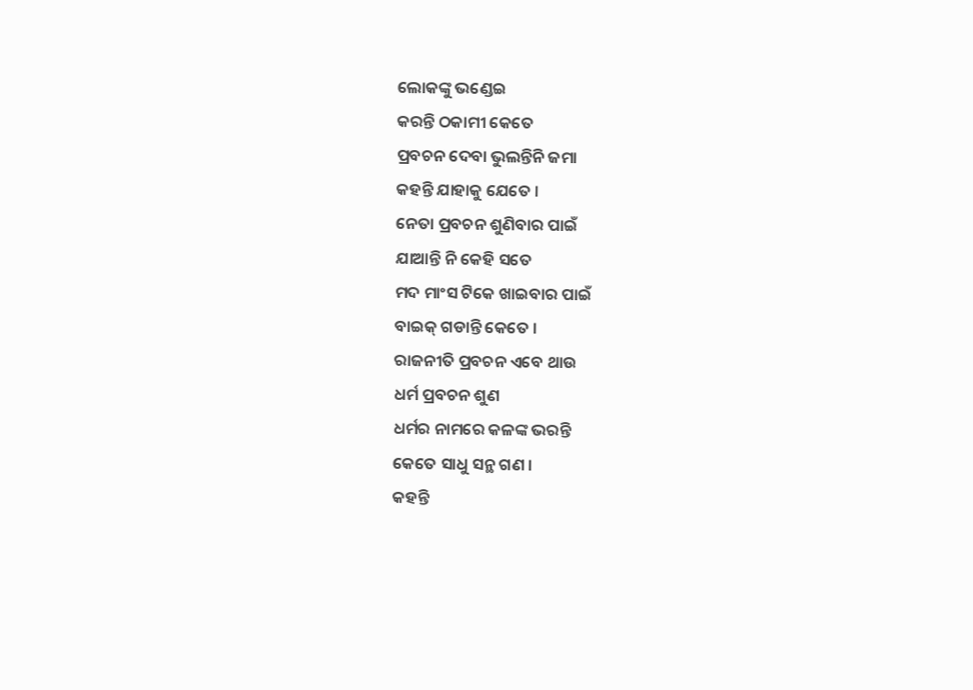ଲୋକଙ୍କୁ ଭଣ୍ଡେଇ
କରନ୍ତି ଠକାମୀ କେତେ
ପ୍ରବଚନ ଦେବା ଭୁଲନ୍ତିନି ଜମା
କହନ୍ତି ଯାହାକୁ ଯେତେ ।
ନେତା ପ୍ରବଚନ ଶୁଣିବାର ପାଇଁ
ଯାଆନ୍ତି ନି କେହି ସତେ
ମଦ ମାଂସ ଟିକେ ଖାଇବାର ପାଇଁ
ବାଇକ୍ ଗଡାନ୍ତି କେତେ ।
ରାଜନୀତି ପ୍ରବଚନ ଏବେ ଥାଉ
ଧର୍ମ ପ୍ରବଚନ ଶୁଣ
ଧର୍ମର ନାମରେ କଳଙ୍କ ଭରନ୍ତି
କେତେ ସାଧୁ ସନ୍ଥ ଗଣ ।
କହନ୍ତି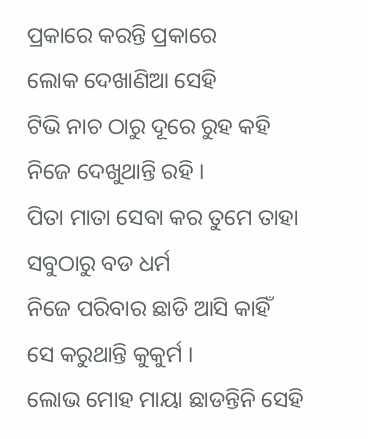ପ୍ରକାରେ କରନ୍ତି ପ୍ରକାରେ
ଲୋକ ଦେଖାଣିଆ ସେହି
ଟିଭି ନାଚ ଠାରୁ ଦୂରେ ରୁହ କହି
ନିଜେ ଦେଖୁଥାନ୍ତି ରହି ।
ପିତା ମାତା ସେବା କର ତୁମେ ତାହା
ସବୁଠାରୁ ବଡ ଧର୍ମ
ନିଜେ ପରିବାର ଛାଡି ଆସି କାହିଁ
ସେ କରୁଥାନ୍ତି କୁକୁର୍ମ ।
ଲୋଭ ମୋହ ମାୟା ଛାଡନ୍ତିନି ସେହି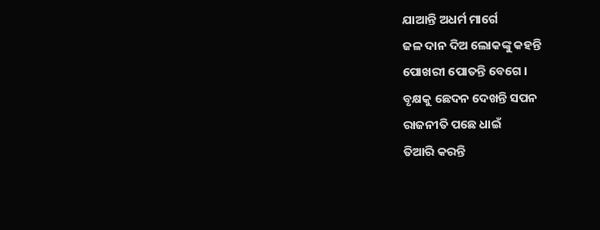ଯାଆନ୍ତି ଅଧର୍ମ ମାର୍ଗେ
ଜଳ ଦାନ ଦିଅ ଲୋକଙ୍କୁ କହନ୍ତି
ପୋଖରୀ ପୋତନ୍ତି ବେଗେ ।
ବୃକ୍ଷକୁ ଛେଦନ ଦେଖନ୍ତି ସପନ
ରାଜନୀତି ପଛେ ଧାଇଁ
ତିଆରି କରନ୍ତି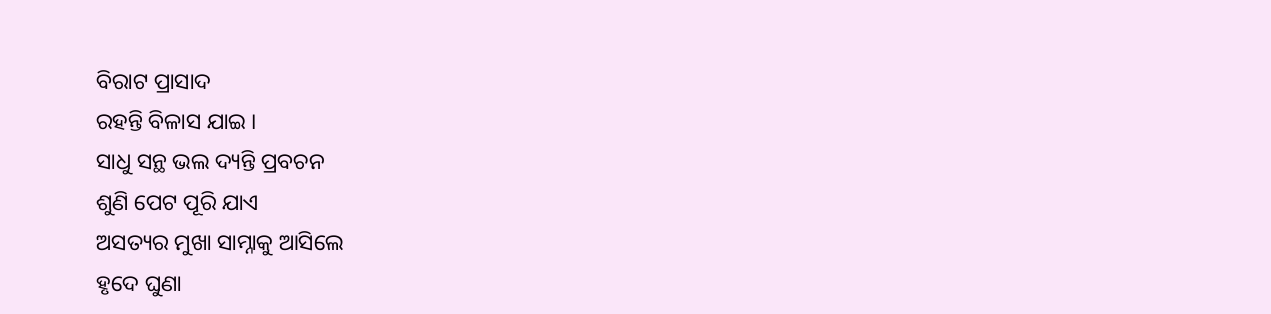ବିରାଟ ପ୍ରାସାଦ
ରହନ୍ତି ବିଳାସ ଯାଇ ।
ସାଧୁ ସନ୍ଥ ଭଲ ଦ୍ୟନ୍ତି ପ୍ରବଚନ
ଶୁଣି ପେଟ ପୂରି ଯାଏ
ଅସତ୍ୟର ମୁଖା ସାମ୍ନାକୁ ଆସିଲେ
ହୃଦେ ଘୁଣା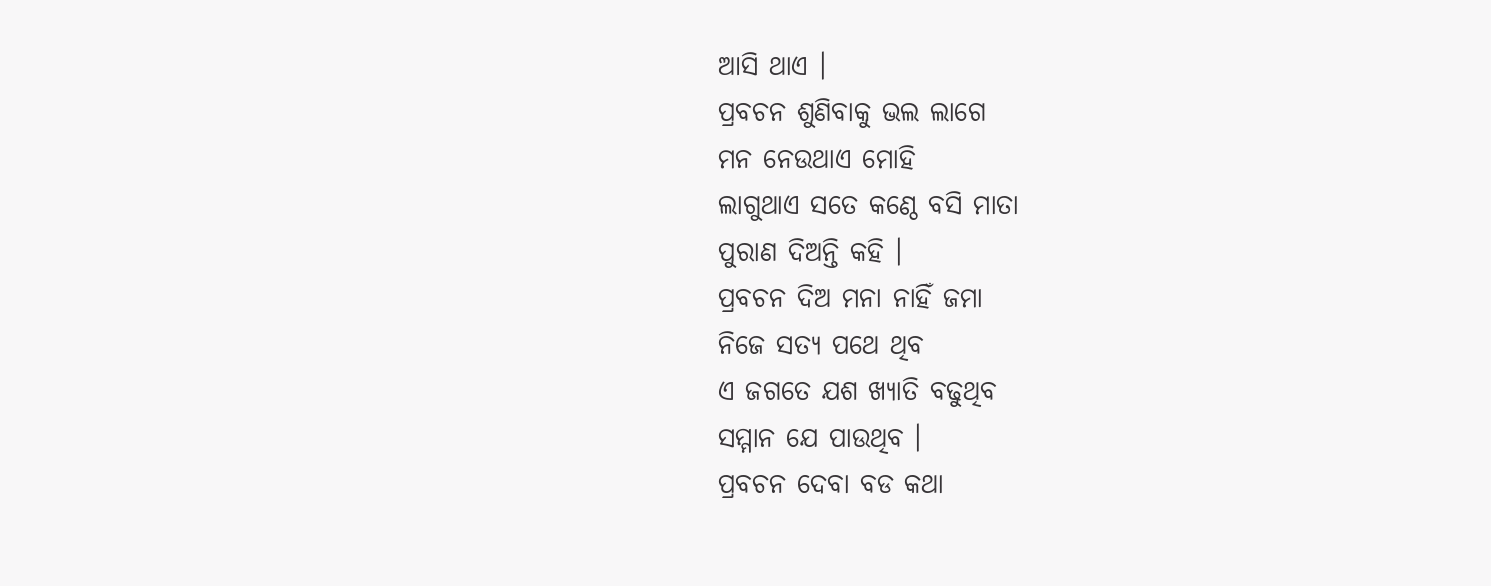ଆସି ଥାଏ ।
ପ୍ରବଚନ ଶୁଣିବାକୁ ଭଲ ଲାଗେ
ମନ ନେଉଥାଏ ମୋହି
ଲାଗୁଥାଏ ସତେ କଣ୍ଠେ ବସି ମାତା
ପୁରାଣ ଦିଅନ୍ତି କହି ।
ପ୍ରବଚନ ଦିଅ ମନା ନାହିଁ ଜମା
ନିଜେ ସତ୍ୟ ପଥେ ଥିବ
ଏ ଜଗତେ ଯଶ ଖ୍ୟାତି ବଢୁଥିବ
ସମ୍ମାନ ଯେ ପାଉଥିବ ।
ପ୍ରବଚନ ଦେବା ବଡ କଥା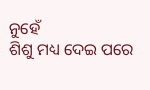ନୁହେଁ
ଶିଶୁ ମଧ୍ୟ ଦେଇ ପରେ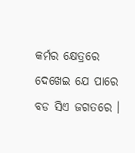କର୍ମର କ୍ଷେତ୍ରରେ ଦେଖେଇ ଯେ ପାରେ
ବଡ ସିଏ ଜଗତରେ ।